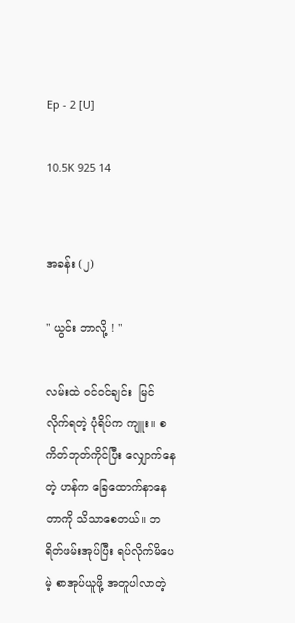Ep - 2 [U]

10.5K 925 14


အခန်း (၂)

" ယွင်း ဘာလို့ ! "

လမ်းထဲ ၀င်ဝင်ချင်း  မြင်လိုက်ရတဲ့ ပုံရိပ်က ကျူး။ စကိတ်ဘုတ်ကိုင်ပြီး လျှောက်နေတဲ့ ဟန်က ခြေထောက်နာနေတာကို သိသာစေတယ်။ ဘရိတ်ဖမ်းအုပ်ပြီး ရပ်လိုက်မိပေမဲ့ စာအုပ်ယူဖို့ အတူပါလာတဲ့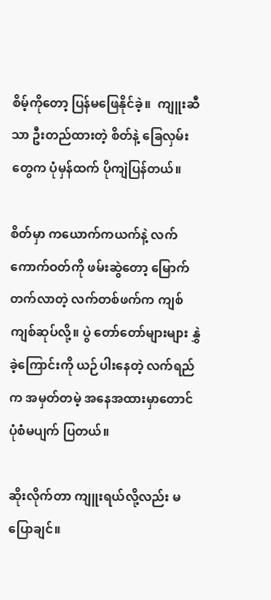စိမ့်ကိုတော့ ပြန်မဖြေနိုင်ခဲ့။  ကျူးဆီသာ ဦးတည်ထားတဲ့ စိတ်နဲ့ ခြေလှမ်းတွေက ပုံမှန်ထက် ပိုကျဲပြန်တယ်။

စိတ်မှာ ကယောက်ကယက်နဲ့ လက်ကောက်ဝတ်ကို ဖမ်းဆွဲတော့ မြောက်တက်လာတဲ့ လက်တစ်ဖက်က ကျစ်ကျစ်ဆုပ်လို့။ ပွဲ တော်တော်များများ နွှဲခဲ့ကြောင်းကို ယဉ်ပါးနေတဲ့ လက်ရည်က အမှတ်တမဲ့ အနေအထားမှာတောင် ပုံစံမပျက် ပြတယ်။

ဆိုးလိုက်တာ ကျူးရယ်လို့လည်း မပြောချင်။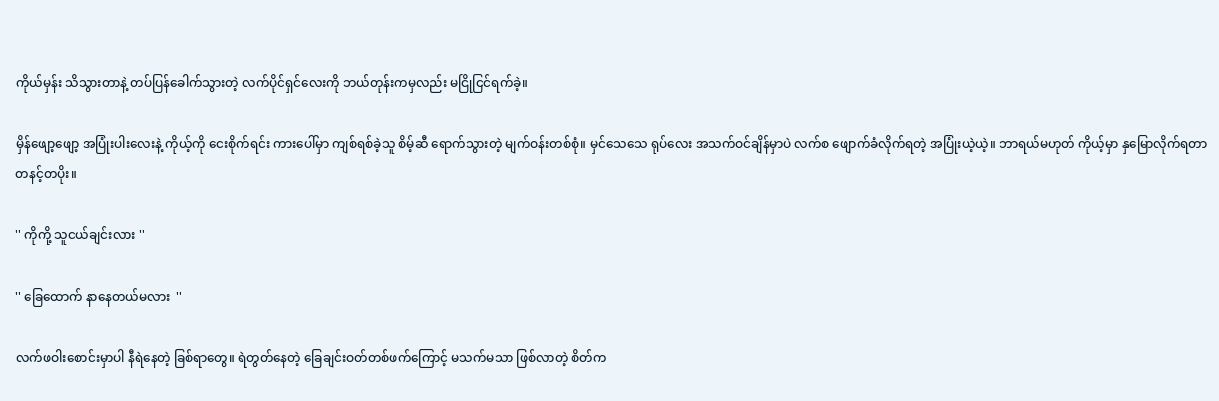ကိုယ်မှန်း သိသွားတာနဲ့ တပ်ပြန်ခေါက်သွားတဲ့ လက်ပိုင်ရှင်လေးကို ဘယ်တုန်းကမှလည်း မငြိုငြင်ရက်ခဲ့။

မှိန်ဖျော့ဖျော့ အပြုံးပါးလေးနဲ့ ကိုယ့်ကို ငေးစိုက်ရင်း ကားပေါ်မှာ ကျစ်ရစ်ခဲ့သူ စိမ့်ဆီ ရောက်သွားတဲ့ မျက်ဝန်းတစ်စုံ။ မှင်သေသေ ရုပ်လေး အသက်ဝင်ချိန်မှာပဲ လက်စ ဖျောက်ခံလိုက်ရတဲ့ အပြုံးယဲ့ယဲ့။ ဘာရယ်မဟုတ် ကိုယ့်မှာ နှမြောလိုက်ရတာ တနင့်တပိုး။

'' ကိုကို့ သူငယ်ချင်းလား ''

'' ခြေထောက် နာနေတယ်မလား  ''

လက်ဖဝါးစောင်းမှာပါ နီရဲနေတဲ့ ခြစ်ရာတွေ။ ရဲတွတ်နေတဲ့ ခြေချင်းဝတ်တစ်ဖက်ကြောင့် မသက်မသာ ဖြစ်လာတဲ့ စိတ်က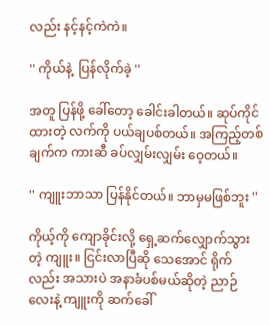လည်း နင့်နင့်ကဲကဲ။

'' ကိုယ်နဲ့  ပြန်လိုက်ခဲ့ ''

အတူ ပြန်ဖို့ ခေါ်တော့ ခေါင်းခါတယ်။ ဆုပ်ကိုင်ထားတဲ့ လက်ကို ပယ်ချပစ်တယ်။ အကြည့်တစ်ချက်က ကားဆီ ခပ်လျှမ်းလျှမ်း ဝေ့တယ်။

'' ကျူးဘာသာ ပြန်နိုင်တယ်။ ဘာမှမဖြစ်ဘူး ''

ကိုယ့်ကို ကျောခိုင်းလို့ ရှေ့ဆက်လျှောက်သွားတဲ့ ကျူး။ ငြင်းလာပြီဆို သေအောင် ရိုက်လည်း အသားပဲ အနာခံပစ်မယ်ဆိုတဲ့ ညာဉ်လေးနဲ့ ကျူးကို ဆက်ခေါ်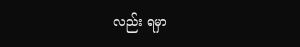လည်း ရမှာ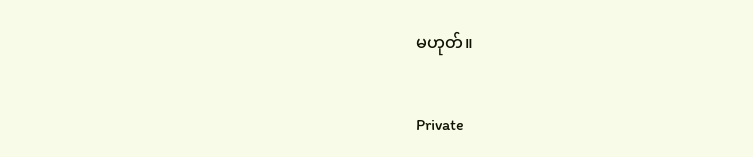မဟုတ်။

Private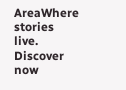AreaWhere stories live. Discover now